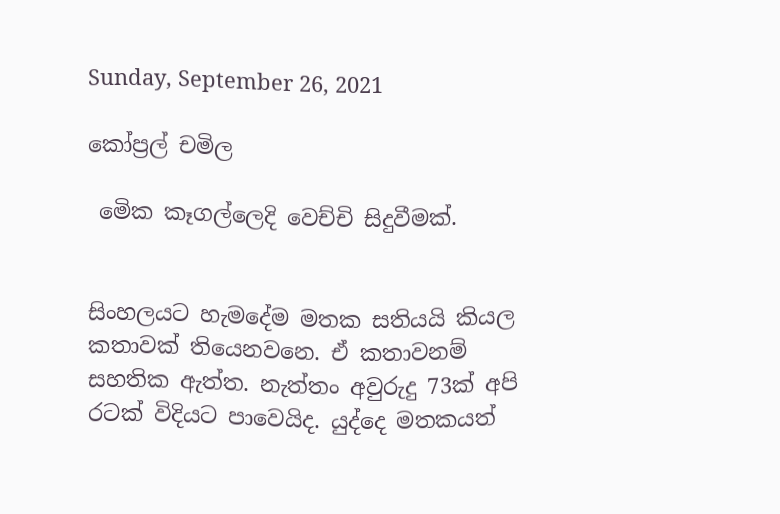Sunday, September 26, 2021

කෝප්‍රල් චමිල

 මෙික කෑගල්ලෙදි වෙච්චි සිදුවීමක්.


සිංහලයට හැමදේම මතක සතියයි කියල කතාවක් තියෙනවනෙ. ඒ කතාවනම් සහතික ඇත්ත. නැත්තං අවුරුදු 73ක් අපි රටක් විදියට පාවෙයිද. යුද්දෙ මතකයත්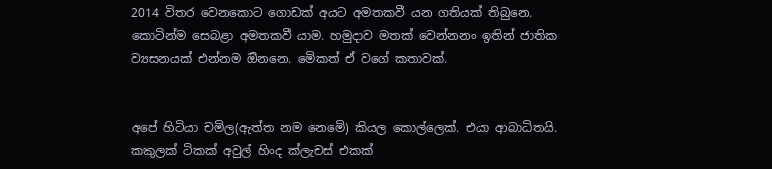2014 විතර වෙනකොට ගොඩක් අයට අමතකවී යන ගතියක් තිබුනෙ. කොටින්ම සෙබළා අමතකවී යාම. හමුදාව මතක් වෙන්නනං ඉතින් ජාතික ව්‍යසනයක් එන්නම ඔිනනෙ. මෙිකත් ඒ වගේ කතාවක්.


අපේ හිටියා චමිල(ඇත්ත නම නෙමෙි) කියල කොල්ලෙක්. එයා ආබාධිතයි. කකුලක් ටිකක් අවුල් හිංද ක්ලැචස් එකක්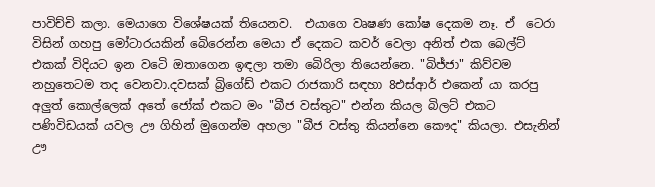පාවිච්චි කලා. මෙයාගෙ විශේෂයක් තියෙනව.  එයාගෙ වෘෂණ කෝෂ දෙකම නෑ. ඒ  ටෙරා විසින් ගහපු මෝටාරයකින් බෙිරෙන්න මෙයා ඒ දෙකට කවර් වෙලා අනිත් එක බෙල්ට් එකක් විදියට ඉන වටෙි ඔතාගෙන ඉඳලා තමා බෙිරිලා තියෙන්නෙ. "බිජ්ජා" කිව්වම නහුතෙටම තද වෙනවා.දවසක් බ්‍රිගේඩ් එකට රාජකාරි සඳහා 8එස්ආර් එකෙන් යා කරපු අලුත් කොල්ලෙක් අතේ ජෝක් එකට මං "බීජ වස්තුට" එන්න කියල බිලට් එකට පණිවිඩයක් යවල ඌ ගිහින් මුගෙන්ම අහලා "බීජ වස්තු කියන්නෙ කෞද" කියලා. එසැනින් ඌ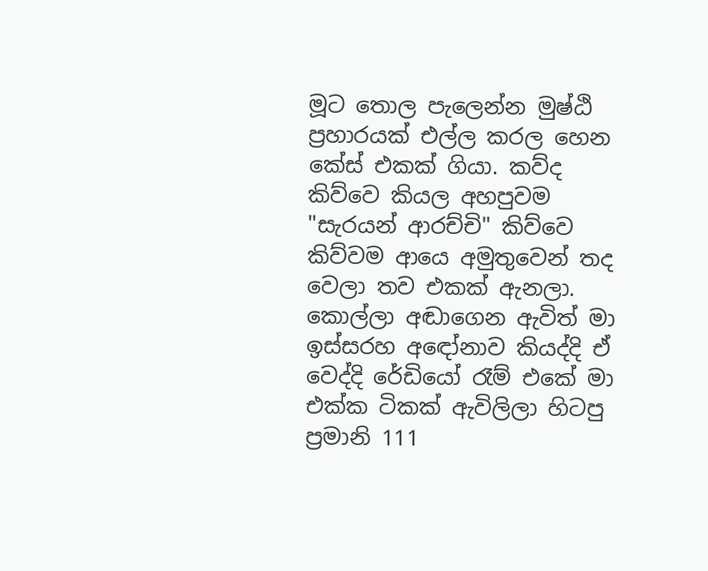මූට තොල පැලෙන්න මුෂ්ඨි ප්‍රහාරයක් එල්ල කරල හෙන කේස් එකක් ගියා. කව්ද කිව්වෙ කියල අහපුවම "සැරයන් ආරච්චි" කිව්වෙ කිව්වම ආයෙ අමුතුවෙන් තද වෙලා තව එකක් ඇනලා. කොල්ලා අඬාගෙන ඇවිත් මා ඉස්සරහ අඳෝනාව කියද්දි ඒ වෙද්දි රේඩියෝ රෑම් එකේ මා එක්ක ටිකක් ඇවිලිලා හිටපු ප්‍රමානි 111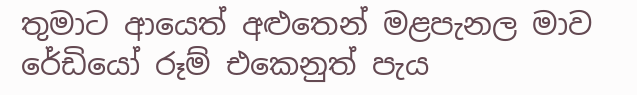තුමාට ආයෙත් අළුතෙන් මළපැනල මාව රේඩියෝ රූම් එකෙනුත් පැය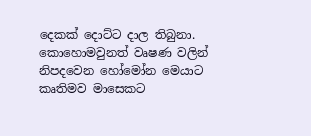දෙකක් දොට්ට දාල තිබුනා. කොහොමවුනත් වෘෂණ වලින් නිපදවෙන හෝමෝන මෙයාට කෘතිමව මාසෙකට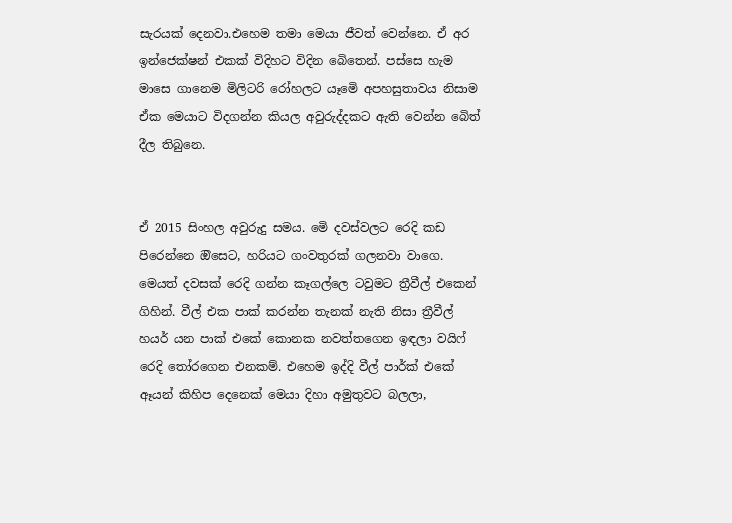සැරයක් දෙනවා.එහෙම තමා මෙයා ජීවත් වෙන්නෙ. ඒ අර ඉන්ජෙක්ෂන් එකක් විදිහට විදින බෙිතෙන්. පස්සෙ හැම මාසෙ ගානෙම මිලිටරි රෝහලට යෑමෙි අපහසුතාවය නිසාම  ඒක මෙයාට විදගන්න කියල අවුරුද්දකට ඇති වෙන්න බෙිත් දීල තිබුනෙ.


ඒ 2015 සිංහල අවුරුදු සමය. මෙි දවස්වලට රෙදි කඩ පිරෙන්නෙ ඔිසෙට, හරියට ගංවතුරක් ගලනවා වාගෙ. මෙයත් දවසක් රෙදි ගන්න කෑගල්ලෙ ටවුමට ත්‍රීවීල් එකෙන් ගිහින්. වීල් එක පාක් කරන්න තැනක් නැති නිසා ත්‍රීවීල් හයර් යන පාක් එකේ කොනක නවත්තගෙන ඉඳලා වයිෆ් රෙදි තෝරගෙන එනකම්. එහෙම ඉද්දි වීල් පාර්ක් එකේ ඈයන් කිහිප දෙනෙක් මෙයා දිහා අමුතුවට බලලා,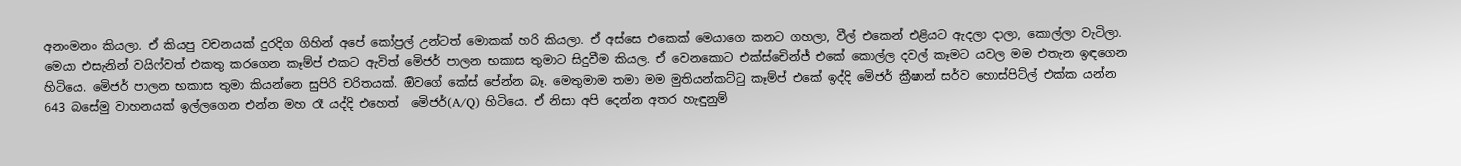අනංමනං කියලා. ඒ කියපු වචනයක් දුරදිග ගිහින් අපේ කෝප්‍රල් උන්ටත් මොකක් හරි කියලා. ඒ අස්සෙ එකෙක් මෙයාගෙ කනට ගහලා, වීල් එකෙන් එළියට ඇදලා දාලා, කොල්ලා වැටිලා. මෙයා එසැනින් වයිෆ්වත් එකතු කරගෙන කෑම්ප් එකට ඇවිත් මෙිජර් පාලන භකාස තුමාට සිදුවීම කියල. ඒ වෙනකොට එක්ස්චෙින්ජ් එකේ කොල්ල දවල් කෑමට යවල මම එතැන ඉඳගෙන හිටියෙ. මෙිජර් පාලන භකාස තුමා කියන්නෙ සුපිරි චරිතයක්. ඔිවගේ කේස් පේන්න බෑ. මෙතුමාම තමා මම මුතියන්කට්ටු කෑම්ප් එකේ ඉද්දි මෙිජර් ක්‍රීෂාන් සර්ව හොස්පිට්ල් එක්ක යන්න 643 බසේමු වාහනයක් ඉල්ලගෙන එන්න මහ රෑ යද්දි එහෙත්  මෙිජර්(A/Q) හිටියෙ. ඒ නිසා අපි දෙන්න අතර හැඳුනුම්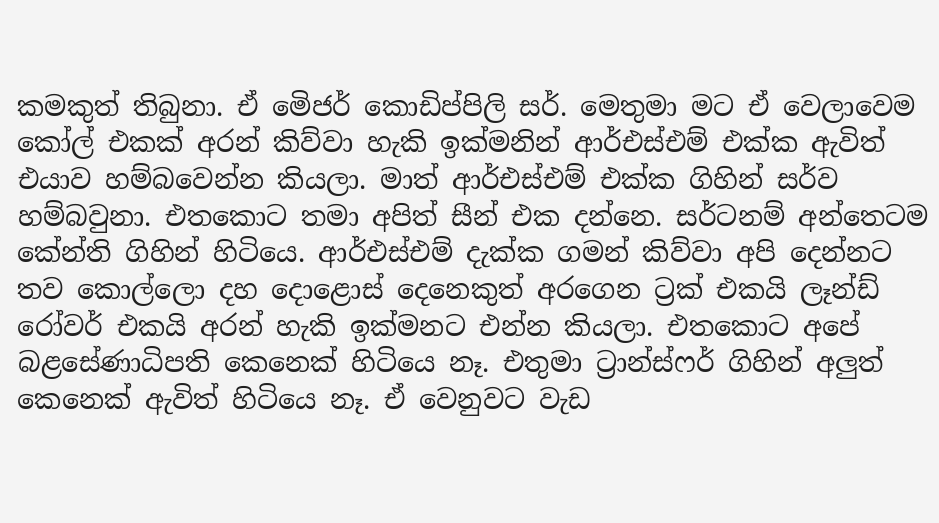කමකුත් තිබුනා. ඒ මෙිජර් කොඩිප්පිලි සර්. මෙතුමා මට ඒ වෙලාවෙම කෝල් එකක් අරන් කිව්වා හැකි ඉක්මනින් ආර්එස්එම් එක්ක ඇවිත් එයාව හම්බවෙන්න කියලා. මාත් ආර්එස්එම් එක්ක ගිහින් සර්ව හම්බවුනා. එතකොට තමා අපිත් සීන් එක දන්නෙ. සර්ටනම් අන්තෙටම කේන්ති ගිහින් හිටියෙ. ආර්එස්එම් දැක්ක ගමන් කිව්වා අපි දෙන්නට තව කොල්ලො දහ දොළොස් දෙනෙකුත් අරගෙන ට්‍රක් එකයි ලෑන්ඩ් රෝවර් එකයි අරන් හැකි ඉක්මනට එන්න කියලා. එතකොට අපේ බළසේණාධිපති කෙනෙක් හිටියෙ නෑ. එතුමා ට්‍රාන්ස්ෆර් ගිහින් අලුත් කෙනෙක් ඇවිත් හිටියෙ නෑ. ඒ වෙනුවට වැඩ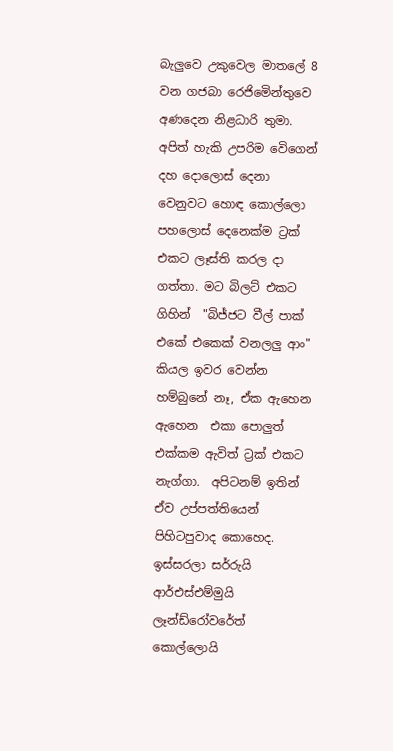බැලුවෙ උකුවෙල මාතලේ 8 වන ගජබා රෙජිමෙින්තුවෙ අණදෙන නිළධාරි තුමා. අපිත් හැකි උපරිම වෙිගෙන් දහ දොලොස් දෙනා වෙනුවට හොඳ කොල්ලො පහලොස් දෙනෙක්ම ට්‍රක් එකට ලෑස්ති කරල දා ගත්තා. මට බිලට් එකට ගිහින්  "බිජ්ජට වීල් පාක් එකේ එකෙක් වනලලු ආං" කියල ඉවර වෙන්න හම්බුනේ නෑ, ඒක ඇහෙන ඇහෙන  එකා පොලුත් එක්කම ඇවිත් ට්‍රක් එකට නැග්ගා.  අපිටනම් ඉතින් ඒව උප්පත්තියෙන් පිහිටපුවාද කොහෙද. ඉස්සරලා සර්රුයි ආර්එස්එම්මුයි ලෑන්ඩ්රෝවරේත් කොල්ලොයි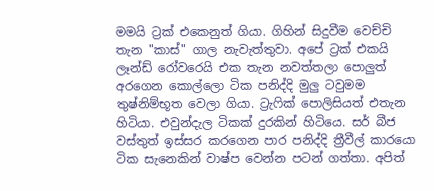මමයි ට්‍රක් එකෙනුත් ගියා. ගිහින් සිදුවීම වෙච්චි තැන "කාස්" ගාල නැවැත්තුවා. අපේ ට්‍රක් එකයි ලෑන්ඩ් රෝවරෙයි එක තැන නවත්තලා පොලුත් අරගෙන කොල්ලො ටික පනිද්දි මුලු ටවුමම තුෂ්නිම්භූත වෙලා ගියා. ට්‍රැෆික් පොලිසියත් එතැන හිටියා. එවුන්දැල ටිකක් දුරකින් හිටියෙ. සර් බීජ වස්තුත් ඉස්සර කරගෙන පාර පනිද්දි ත්‍රීවීල් කාරයො ටික සැනෙකින් වාෂ්ප වෙන්න පටන් ගත්තා. අපිත්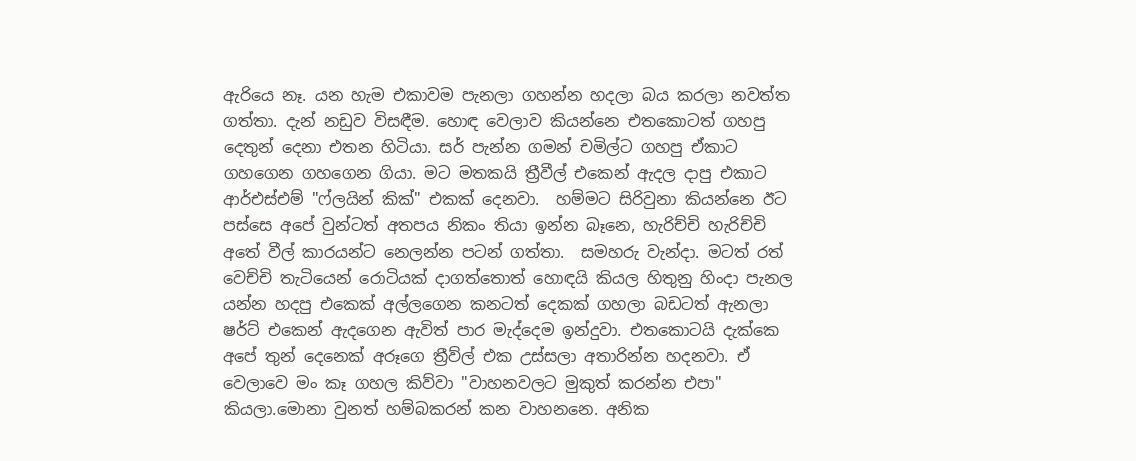ඇරියෙ නෑ. යන හැම එකාවම පැනලා ගහන්න හදලා බය කරලා නවත්ත ගත්තා. දැන් නඩුව විසඳීම. හොඳ වෙලාව කියන්නෙ එතකොටත් ගහපු දෙතුන් දෙනා එතන හිටියා. සර් පැන්න ගමන් චමිල්ට ගහපු ඒකාට ගහගෙන ගහගෙන ගියා. මට මතකයි ත්‍රීවීල් එකෙන් ඇදල දාපු එකාට ආර්එස්එම් "ෆ්ලයින් කික්" එකක් දෙනවා.  හම්මට සිරිවුනා කියන්නෙ ඊට පස්සෙ අපේ වුන්ටත් අතපය නිකං තියා ඉන්න බෑනෙ, හැරිච්චි හැරිච්චි අතේ වීල් කාරයන්ට නෙලන්න පටන් ගත්තා.  සමහරු වැන්දා. මටත් රත් වෙච්චි තැටියෙන් රොටියක් දාගත්තොත් හොඳයි කියල හිතුනු හිංදා පැනල යන්න හදපු එකෙක් අල්ලගෙන කනටත් දෙකක් ගහලා බඩටත් ඇනලා ෂර්ට් එකෙන් ඇදගෙන ඇවිත් පාර මැද්දෙම ඉන්දුවා. එතකොටයි දැක්කෙ අපේ තුන් දෙනෙක් අරූගෙ ත්‍රීව්ල් එක උස්සලා අතාරින්න හදනවා. ඒ වෙලාවෙ මං කෑ ගහල කිව්වා "වාහනවලට මුකුත් කරන්න එපා" කියලා.මොනා වුනත් හම්බකරන් කන වාහනනෙ. අනික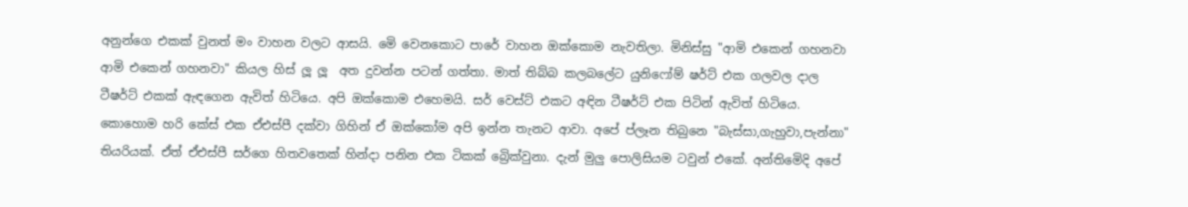අනුන්ගෙ එකක් වුනත් මං වාහන වලට ආසයි. මෙි වෙනකොට පාරේ වාහන ඔක්කොම නැවතිලා. මිනිස්සු "ආමි එකෙන් ගහනවා ආමි එකෙන් ගහනවා" කියල හිස් ලූ ලූ  අත දුවන්න පටන් ගත්තා. මාත් තිබ්බ කලබලේට යුනිෆෝම් ෂර්ට් එක ගලවල දාල ටීෂර්ට් එකක් ඇඳගෙන ඇවිත් හිටියෙ. අපි ඔක්කොම එහෙමයි. සර් වෙස්ට් එකට අඳින ටීෂර්ට් එක පිටින් ඇවිත් හිටියෙ. කොහොම හරි කේස් එක ඒඑස්පී දක්වා ගිහින් ඒ ඔක්කෝම අපි ඉන්න තැනට ආවා. අපේ ප්ලෑන තිබුනෙ "බැස්සා,ගැහුවා,පැන්නා" තියරියක්. ඒත් ඒඑස්පී සර්ගෙ හිතවතෙක් හින්දා පනින එක ටිකක් බ්‍රෙික්වුනා. දැන් මුලු පොලිසියම ටවුන් එකේ. අන්තිමෙිදි අපේ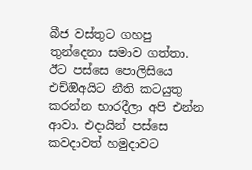බීජ වස්තුට ගහපු තුන්දෙනා සමාව ගත්තා. ඊට පස්සෙ පොලිසියෙ එච්ඔිඅයිට නීති කටයුතු කරන්න භාරදීලා අපි එන්න ආවා. එදායින් පස්සෙ කවදාවත් හමුදාවට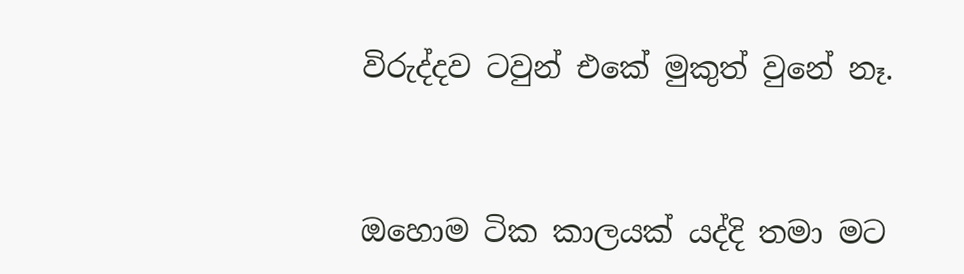විරුද්දව ටවුන් එකේ මුකුත් වුනේ නෑ.



ඔහොම ටික කාලයක් යද්දි තමා මට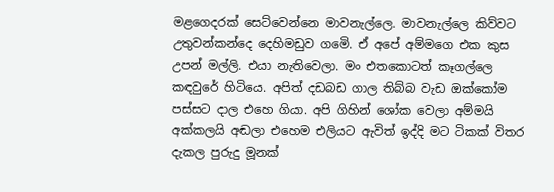මළගෙදරක් සෙට්වෙන්නෙ මාවනැල්ලෙ. මාවනැල්ලෙ කිව්වට උතුවන්කන්දෙ දෙහිමඩුව ගමෙි. ඒ අපේ අම්මගෙ එක කුස උපන් මල්ලි. එයා නැතිවෙලා. මං එතකොටත් කෑගල්ලෙ කඳවුරේ හිටියෙ. අපිත් දඩබඩ ගාල තිබ්බ වැඩ ඔක්කෝම පස්සට දාල එහෙ ගියා. අපි ගිහින් ශෝක වෙලා අම්මයි අක්කලයි අඬලා එහෙම එලියට ඇවිත් ඉද්දි මට ටිකක් විතර දැකල පුරුදු මූනක්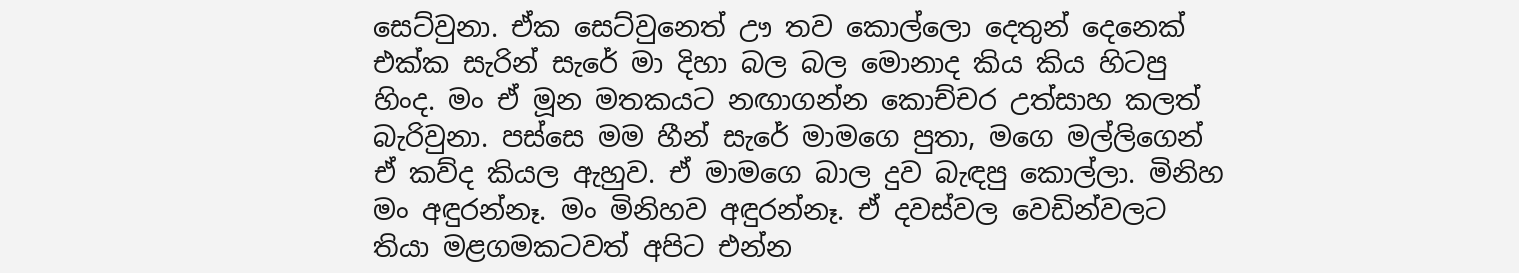සෙට්වුනා. ඒක සෙට්වුනෙත් ඌ තව කොල්ලො දෙතුන් දෙනෙක් එක්ක සැරින් සැරේ මා දිහා බල බල මොනාද කිය කිය හිටපු හිංද. මං ඒ මූන මතකයට නඟාගන්න කොච්චර උත්සාහ කලත් බැරිවුනා. පස්සෙ මම හීන් සැරේ මාමගෙ පුතා, මගෙ මල්ලිගෙන් ඒ කව්ද කියල ඇහුව. ඒ මාමගෙ බාල දුව බැඳපු කොල්ලා. මිනිහ මං අඳුරන්නෑ. මං මිනිහව අඳුරන්නෑ. ඒ දවස්වල වෙඩින්වලට තියා මළගමකටවත් අපිට එන්න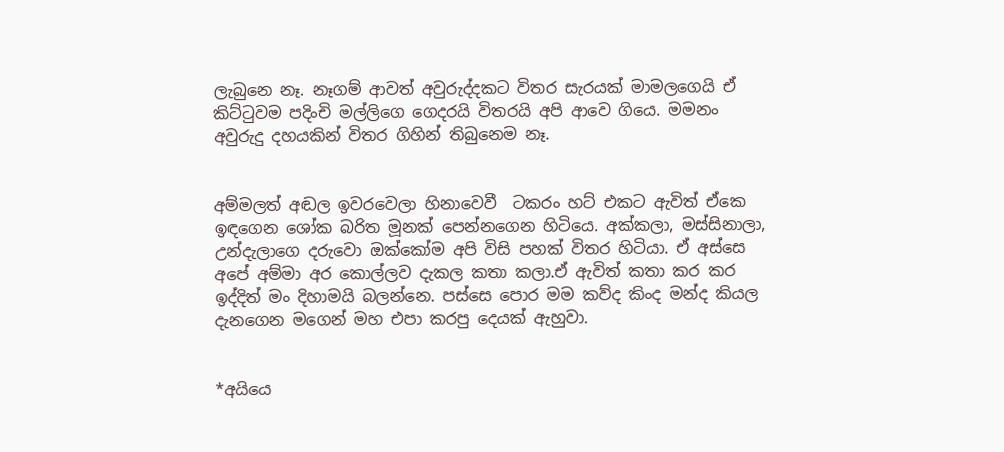ලැබුනෙ නෑ. නෑගම් ආවත් අවුරුද්දකට විතර සැරයක් මාමලගෙයි ඒ කිට්ටුවම පදිංචි මල්ලිගෙ ගෙදරයි විතරයි අපි ආවෙ ගියෙ. මමනං අවුරුදු දහයකින් විතර ගිහින් තිබුනෙම නෑ.


අම්මලත් අඬල ඉවරවෙලා හිනාවෙවී  ටකරං හට් එකට ඇවිත් ඒකෙ  ඉඳගෙන ශෝක බරිත මූනක් පෙන්නගෙන හිටියෙ. අක්කලා, මස්සිනාලා, උන්දැලාගෙ දරුවො ඔක්කෝම අපි විසි පහක් විතර හිටියා. ඒ අස්සෙ අපේ අම්මා අර කොල්ලව දැකල කතා කලා.ඒ ඇවිත් කතා කර කර ඉද්දිත් මං දිහාමයි බලන්නෙ. පස්සෙ පොර මම කව්ද කිංද මන්ද කියල දැනගෙන මගෙන් මහ එපා කරපු දෙයක් ඇහුවා.


*අයියෙ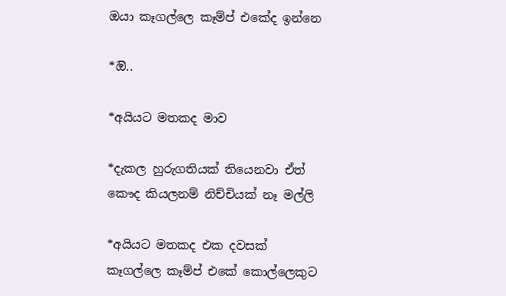ඔයා කෑගල්ලෙ කෑම්ප් එකේද ඉන්නෙ

*ඔි..

*අයියට මතකද මාව

*දැකල හුරුගතියක් තියෙනවා ඒත් කෞද කියලනම් නිච්චියක් නෑ මල්ලි

*අයියට මතකද එක දවසක් කෑගල්ලෙ කෑම්ප් එකේ කොල්ලෙකුට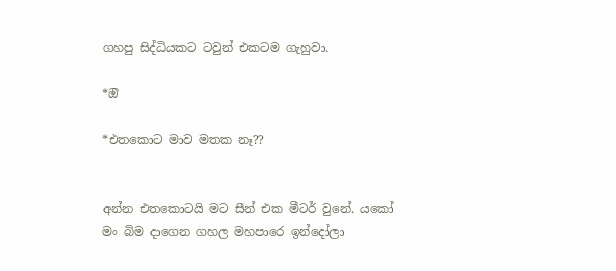ගහපු සිද්ධියකට ටවුන් එකටම ගැහුවා.

*ඔි

*එතකොට මාව මතක නෑ??


අන්න එතකොටයි මට සීන් එක මීටර් වුනේ. යකෝ මං බිම දාගෙන ගහල මහපාරෙ ඉන්දෝලා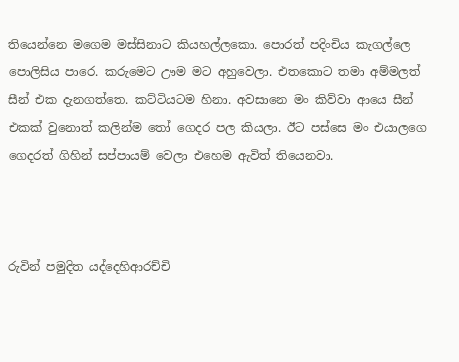තියෙන්නෙ මගෙම මස්සිනාට කියහල්ලකො. පොරත් පදිංචිය කැගල්ලෙ පොලිසිය පාරෙ. කරුමෙට ඌම මට අහුවෙලා. එතකොට තමා අම්මලත් සීන් එක දැනගත්තෙ. කට්ටියටම හිනා. අවසානෙ මං කිව්වා ආයෙ සීන් එකක් වුනොත් කලින්ම තෝ ගෙදර පල කියලා. ඊට පස්සෙ මං එයාලගෙ ගෙදරත් ගිහින් සප්පායම් වෙලා එහෙම ඇවිත් තියෙනවා.



රුවින් පමුදිත යද්දෙහිආරච්චි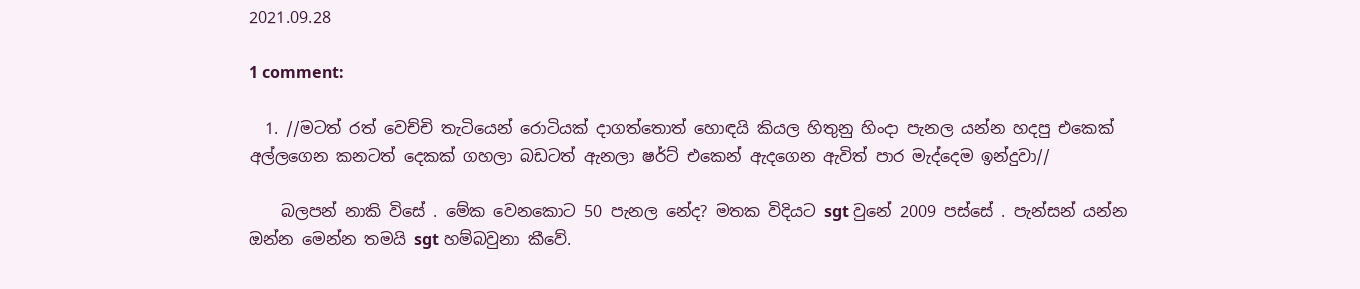2021.09.28

1 comment:

  1. //මටත් රත් වෙච්චි තැටියෙන් රොටියක් දාගත්තොත් හොඳයි කියල හිතුනු හිංදා පැනල යන්න හදපු එකෙක් අල්ලගෙන කනටත් දෙකක් ගහලා බඩටත් ඇනලා ෂර්ට් එකෙන් ඇදගෙන ඇවිත් පාර මැද්දෙම ඉන්දුවා//

    බලපන් නාකි විසේ . මේක වෙනකොට 50 පැනල නේද? මතක විදියට sgt වුනේ 2009 පස්සේ . පැන්සන් යන්න ඔන්න මෙන්න තමයි sgt හම්බවුනා කීවේ.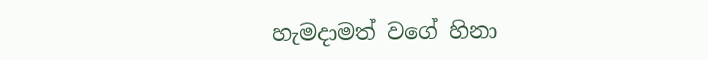හැමදාමත් වගේ හිනා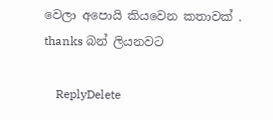වෙලා අපොයි කියවෙන කතාවක් . thanks බන් ලියනවට

    ReplyDelete